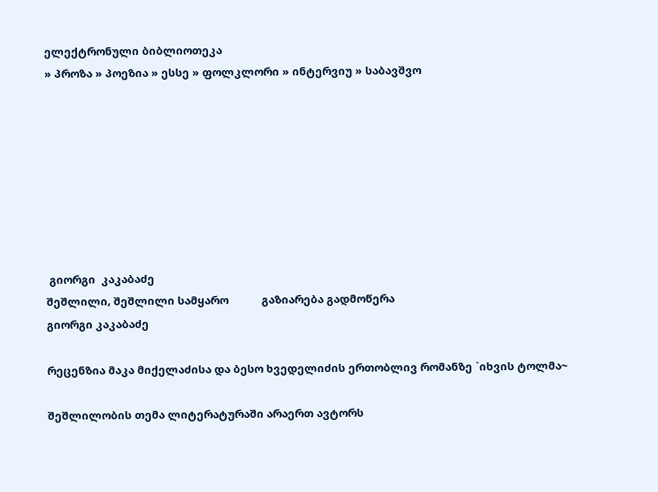ელექტრონული ბიბლიოთეკა
» პროზა » პოეზია » ესსე » ფოლკლორი » ინტერვიუ » საბავშვო








 გიორგი  კაკაბაძე
შეშლილი, შეშლილი სამყარო           გაზიარება გადმოწერა
გიორგი კაკაბაძე

რეცენზია მაკა მიქელაძისა და ბესო ხვედელიძის ერთობლივ რომანზე `იხვის ტოლმა~

შეშლილობის თემა ლიტერატურაში არაერთ ავტორს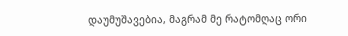დაუმუშავებია, მაგრამ მე რატომღაც ორი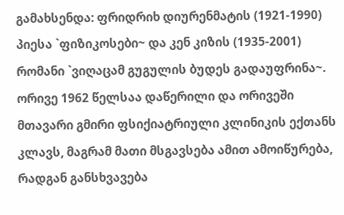გამახსენდა: ფრიდრიხ დიურენმატის (1921-1990) პიესა `ფიზიკოსები~ და კენ კიზის (1935-2001) რომანი `ვიღაცამ გუგულის ბუდეს გადაუფრინა~. ორივე 1962 წელსაა დაწერილი და ორივეში მთავარი გმირი ფსიქიატრიული კლინიკის ექთანს კლავს, მაგრამ მათი მსგავსება ამით ამოიწურება, რადგან განსხვავება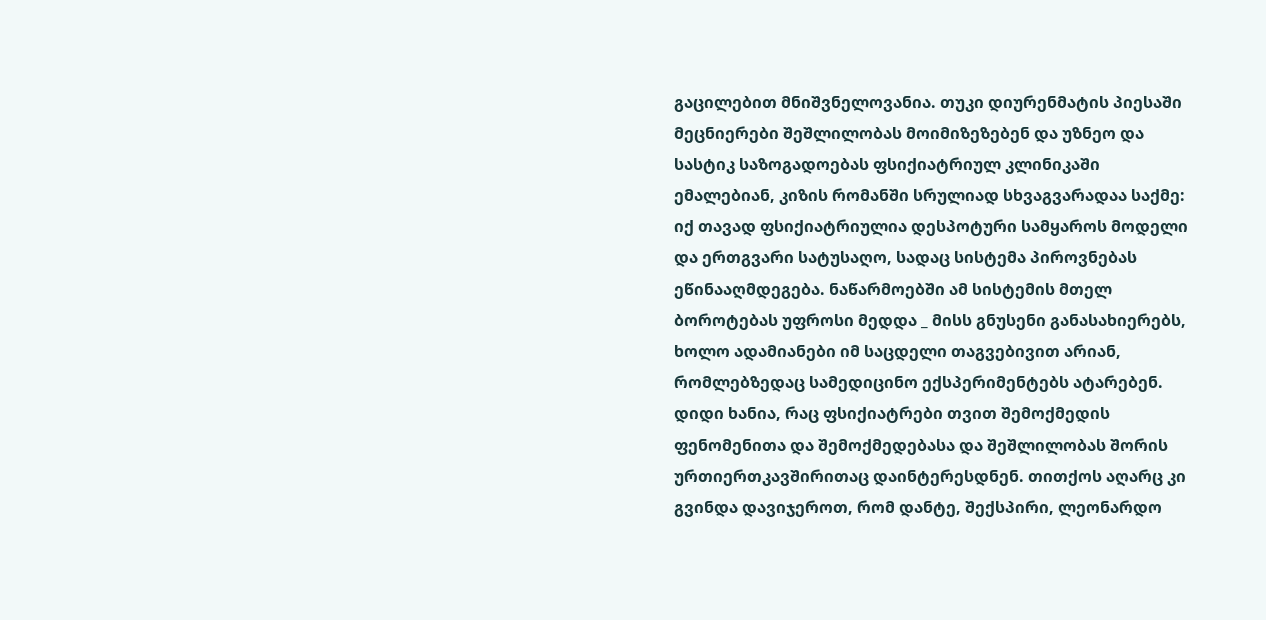გაცილებით მნიშვნელოვანია. თუკი დიურენმატის პიესაში მეცნიერები შეშლილობას მოიმიზეზებენ და უზნეო და სასტიკ საზოგადოებას ფსიქიატრიულ კლინიკაში ემალებიან, კიზის რომანში სრულიად სხვაგვარადაა საქმე: იქ თავად ფსიქიატრიულია დესპოტური სამყაროს მოდელი და ერთგვარი სატუსაღო, სადაც სისტემა პიროვნებას ეწინააღმდეგება. ნაწარმოებში ამ სისტემის მთელ ბოროტებას უფროსი მედდა _ მისს გნუსენი განასახიერებს, ხოლო ადამიანები იმ საცდელი თაგვებივით არიან, რომლებზედაც სამედიცინო ექსპერიმენტებს ატარებენ.
დიდი ხანია, რაც ფსიქიატრები თვით შემოქმედის ფენომენითა და შემოქმედებასა და შეშლილობას შორის ურთიერთკავშირითაც დაინტერესდნენ. თითქოს აღარც კი გვინდა დავიჯეროთ, რომ დანტე, შექსპირი, ლეონარდო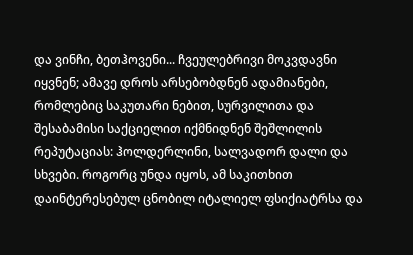და ვინჩი, ბეთჰოვენი... ჩვეულებრივი მოკვდავნი იყვნენ; ამავე დროს არსებობდნენ ადამიანები, რომლებიც საკუთარი ნებით, სურვილითა და შესაბამისი საქციელით იქმნიდნენ შეშლილის რეპუტაციას: ჰოლდერლინი, სალვადორ დალი და სხვები. როგორც უნდა იყოს, ამ საკითხით დაინტერესებულ ცნობილ იტალიელ ფსიქიატრსა და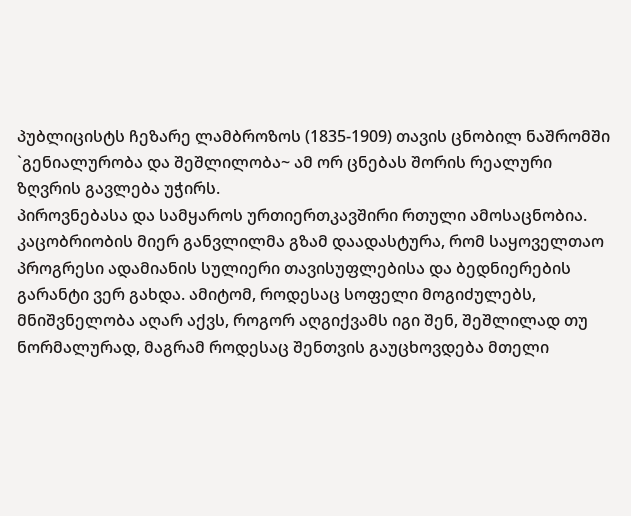პუბლიცისტს ჩეზარე ლამბროზოს (1835-1909) თავის ცნობილ ნაშრომში `გენიალურობა და შეშლილობა~ ამ ორ ცნებას შორის რეალური ზღვრის გავლება უჭირს.
პიროვნებასა და სამყაროს ურთიერთკავშირი რთული ამოსაცნობია. კაცობრიობის მიერ განვლილმა გზამ დაადასტურა, რომ საყოველთაო პროგრესი ადამიანის სულიერი თავისუფლებისა და ბედნიერების გარანტი ვერ გახდა. ამიტომ, როდესაც სოფელი მოგიძულებს, მნიშვნელობა აღარ აქვს, როგორ აღგიქვამს იგი შენ, შეშლილად თუ ნორმალურად, მაგრამ როდესაც შენთვის გაუცხოვდება მთელი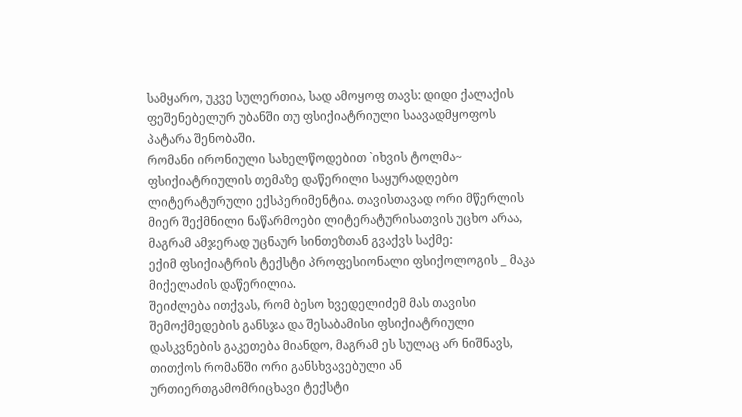სამყარო, უკვე სულერთია, სად ამოყოფ თავს: დიდი ქალაქის ფეშენებელურ უბანში თუ ფსიქიატრიული საავადმყოფოს პატარა შენობაში.
რომანი ირონიული სახელწოდებით `იხვის ტოლმა~ ფსიქიატრიულის თემაზე დაწერილი საყურადღებო ლიტერატურული ექსპერიმენტია. თავისთავად ორი მწერლის მიერ შექმნილი ნაწარმოები ლიტერატურისათვის უცხო არაა, მაგრამ ამჯერად უცნაურ სინთეზთან გვაქვს საქმე:
ექიმ ფსიქიატრის ტექსტი პროფესიონალი ფსიქოლოგის _ მაკა მიქელაძის დაწერილია.
შეიძლება ითქვას, რომ ბესო ხვედელიძემ მას თავისი შემოქმედების განსჯა და შესაბამისი ფსიქიატრიული დასკვნების გაკეთება მიანდო, მაგრამ ეს სულაც არ ნიშნავს, თითქოს რომანში ორი განსხვავებული ან ურთიერთგამომრიცხავი ტექსტი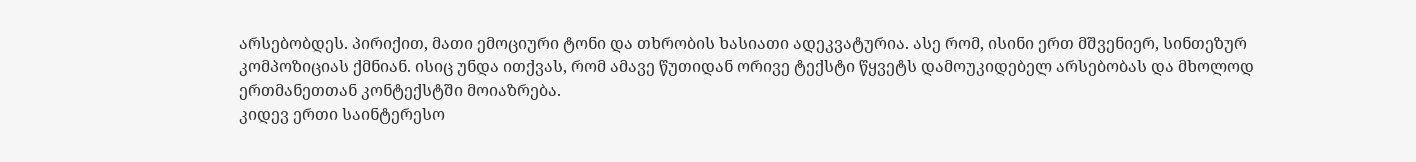არსებობდეს. პირიქით, მათი ემოციური ტონი და თხრობის ხასიათი ადეკვატურია. ასე რომ, ისინი ერთ მშვენიერ, სინთეზურ კომპოზიციას ქმნიან. ისიც უნდა ითქვას, რომ ამავე წუთიდან ორივე ტექსტი წყვეტს დამოუკიდებელ არსებობას და მხოლოდ ერთმანეთთან კონტექსტში მოიაზრება.
კიდევ ერთი საინტერესო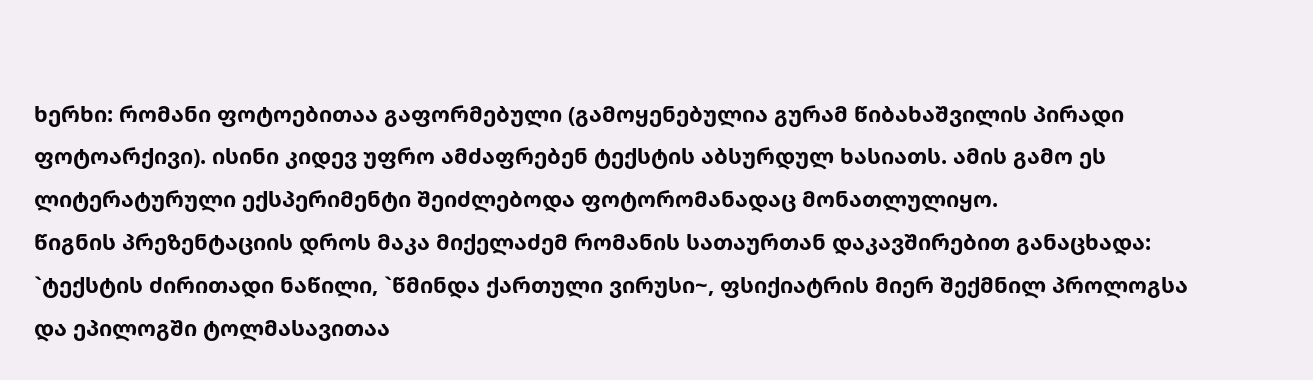ხერხი: რომანი ფოტოებითაა გაფორმებული (გამოყენებულია გურამ წიბახაშვილის პირადი ფოტოარქივი). ისინი კიდევ უფრო ამძაფრებენ ტექსტის აბსურდულ ხასიათს. ამის გამო ეს ლიტერატურული ექსპერიმენტი შეიძლებოდა ფოტორომანადაც მონათლულიყო.
წიგნის პრეზენტაციის დროს მაკა მიქელაძემ რომანის სათაურთან დაკავშირებით განაცხადა:
`ტექსტის ძირითადი ნაწილი, `წმინდა ქართული ვირუსი~, ფსიქიატრის მიერ შექმნილ პროლოგსა და ეპილოგში ტოლმასავითაა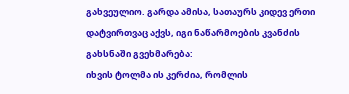გახვეულიო. გარდა ამისა, სათაურს კიდევ ერთი დატვირთვაც აქვს, იგი ნაწარმოების კვანძის გახსნაში გვეხმარება:
იხვის ტოლმა ის კერძია, რომლის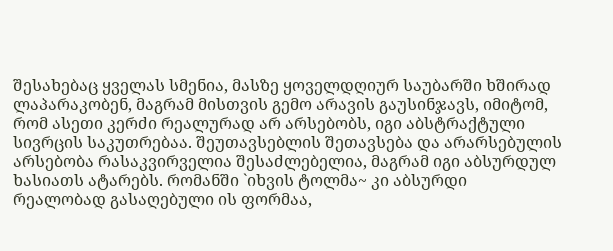შესახებაც ყველას სმენია, მასზე ყოველდღიურ საუბარში ხშირად ლაპარაკობენ, მაგრამ მისთვის გემო არავის გაუსინჯავს, იმიტომ, რომ ასეთი კერძი რეალურად არ არსებობს, იგი აბსტრაქტული სივრცის საკუთრებაა. შეუთავსებლის შეთავსება და არარსებულის არსებობა რასაკვირველია შესაძლებელია, მაგრამ იგი აბსურდულ ხასიათს ატარებს. რომანში `იხვის ტოლმა~ კი აბსურდი რეალობად გასაღებული ის ფორმაა,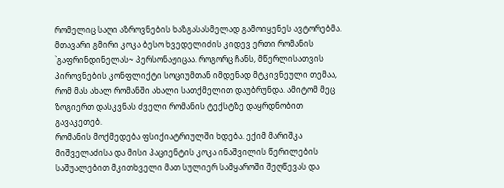რომელიც საღი აზროვნების ხაზგასასმელად გამოიყენეს ავტორებმა.
მთავარი გმირი კოკა ბესო ხვედელიძის კიდევ ერთი რომანის `გაფრინდინელას~ პერსონაჟიცაა. როგორც ჩანს, მწერლისათვის პიროვნების კონფლიქტი სოციუმთან იმდენად მტკივნეული თემაა, რომ მას ახალ რომანში ახალი სათქმელით დაუბრუნდა. ამიტომ მეც ზოგიერთ დასკვნას ძველი რომანის ტექსტზე დაყრდნობით გავაკეთებ.
რომანის მოქმედება ფსიქიატრიულში ხდება. ექიმ მარიშკა მიშველაძისა და მისი პაციენტის კოკა ინაშვილის წერილების საშუალებით მკითხველი მათ სულიერ სამყაროში შეღწევას და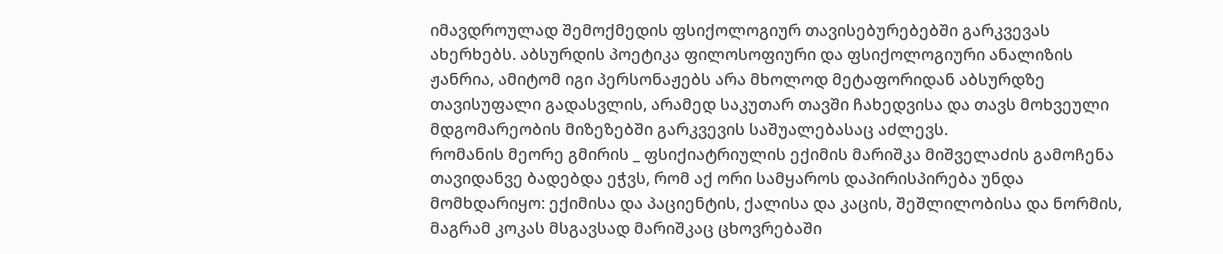იმავდროულად შემოქმედის ფსიქოლოგიურ თავისებურებებში გარკვევას ახერხებს. აბსურდის პოეტიკა ფილოსოფიური და ფსიქოლოგიური ანალიზის ჟანრია, ამიტომ იგი პერსონაჟებს არა მხოლოდ მეტაფორიდან აბსურდზე თავისუფალი გადასვლის, არამედ საკუთარ თავში ჩახედვისა და თავს მოხვეული მდგომარეობის მიზეზებში გარკვევის საშუალებასაც აძლევს.
რომანის მეორე გმირის _ ფსიქიატრიულის ექიმის მარიშკა მიშველაძის გამოჩენა თავიდანვე ბადებდა ეჭვს, რომ აქ ორი სამყაროს დაპირისპირება უნდა მომხდარიყო: ექიმისა და პაციენტის, ქალისა და კაცის, შეშლილობისა და ნორმის, მაგრამ კოკას მსგავსად მარიშკაც ცხოვრებაში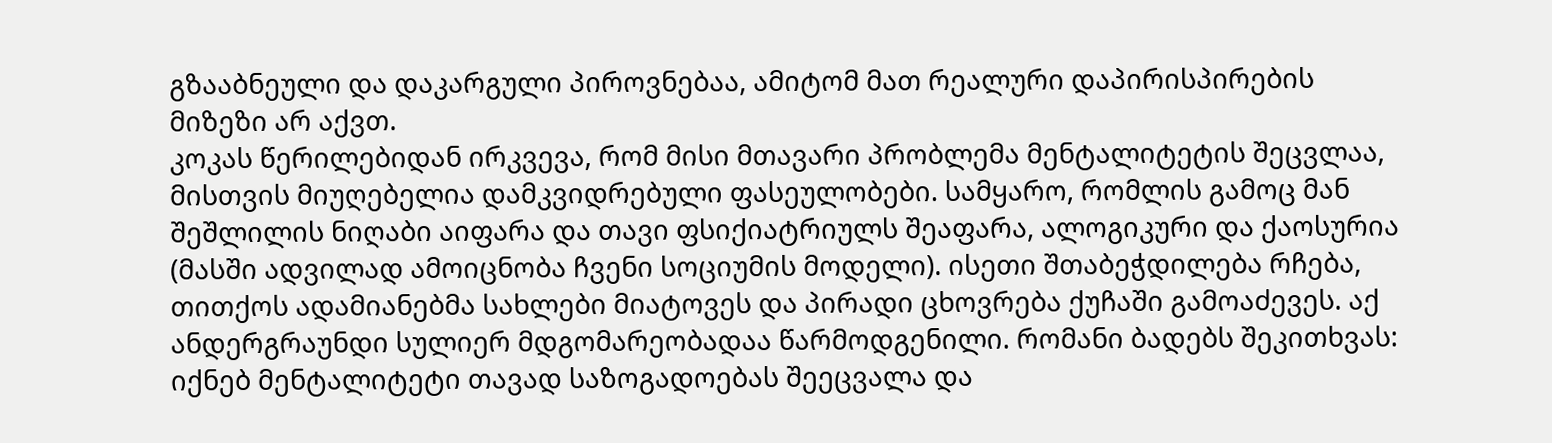გზააბნეული და დაკარგული პიროვნებაა, ამიტომ მათ რეალური დაპირისპირების მიზეზი არ აქვთ.
კოკას წერილებიდან ირკვევა, რომ მისი მთავარი პრობლემა მენტალიტეტის შეცვლაა, მისთვის მიუღებელია დამკვიდრებული ფასეულობები. სამყარო, რომლის გამოც მან შეშლილის ნიღაბი აიფარა და თავი ფსიქიატრიულს შეაფარა, ალოგიკური და ქაოსურია (მასში ადვილად ამოიცნობა ჩვენი სოციუმის მოდელი). ისეთი შთაბეჭდილება რჩება, თითქოს ადამიანებმა სახლები მიატოვეს და პირადი ცხოვრება ქუჩაში გამოაძევეს. აქ ანდერგრაუნდი სულიერ მდგომარეობადაა წარმოდგენილი. რომანი ბადებს შეკითხვას: იქნებ მენტალიტეტი თავად საზოგადოებას შეეცვალა და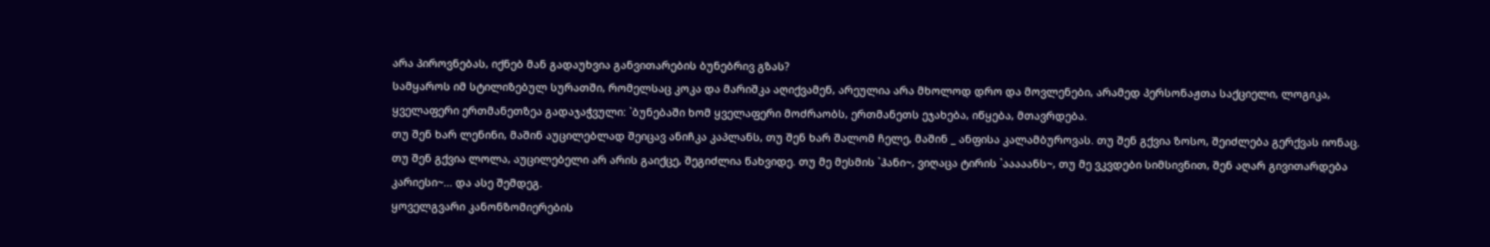არა პიროვნებას, იქნებ მან გადაუხვია განვითარების ბუნებრივ გზას?
სამყაროს იმ სტილიზებულ სურათში, რომელსაც კოკა და მარიშკა აღიქვამენ, არეულია არა მხოლოდ დრო და მოვლენები, არამედ პერსონაჟთა საქციელი, ლოგიკა, ყველაფერი ერთმანეთზეა გადაჯაჭვული: `ბუნებაში ხომ ყველაფერი მოძრაობს, ერთმანეთს ეჯახება, იწყება, მთავრდება.
თუ შენ ხარ ლენინი, მაშინ აუცილებლად შეიცავ ანიჩკა კაპლანს, თუ შენ ხარ შალომ ჩელე, მაშინ _ ანფისა კალამბუროვას. თუ შენ გქვია ზოსო, შეიძლება გერქვას იონაც. თუ შენ გქვია ლოლა, აუცილებელი არ არის გაიქცე, შეგიძლია წახვიდე. თუ მე მესმის `ჰანი~, ვიღაცა ტირის `ააააანს~, თუ მე ვკვდები სიმსივნით, შენ აღარ გივითარდება კარიესი~... და ასე შემდეგ.
ყოველგვარი კანონზომიერების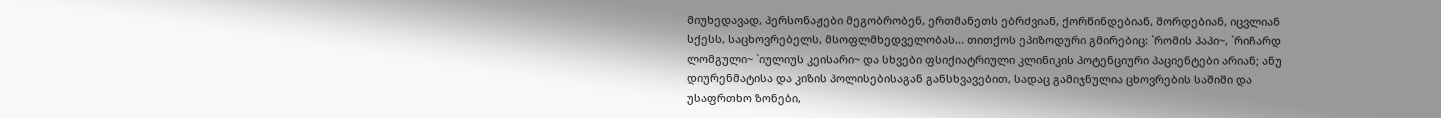მიუხედავად, პერსონაჟები მეგობრობენ, ერთმანეთს ებრძვიან, ქორწინდებიან, შორდებიან, იცვლიან სქესს, საცხოვრებელს, მსოფლმხედველობას... თითქოს ეპიზოდური გმირებიც: `რომის პაპი~, `რიჩარდ ლომგული~ `იულიუს კეისარი~ და სხვები ფსიქიატრიული კლინიკის პოტენციური პაციენტები არიან; ანუ დიურენმატისა და კიზის პოლისებისაგან განსხვავებით, სადაც გამიჯნულია ცხოვრების საშიში და უსაფრთხო ზონები,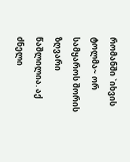რომანში `იხვის ტოლმა~ ორ სამყაროს შორის ზღვარი წაშლილია. აქ ძნელი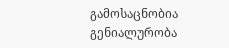გამოსაცნობია გენიალურობა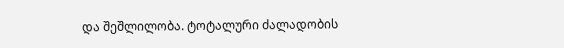და შეშლილობა. ტოტალური ძალადობის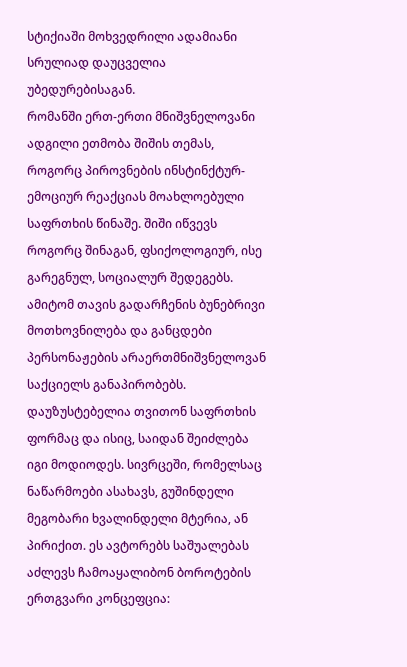სტიქიაში მოხვედრილი ადამიანი სრულიად დაუცველია უბედურებისაგან.
რომანში ერთ-ერთი მნიშვნელოვანი ადგილი ეთმობა შიშის თემას, როგორც პიროვნების ინსტინქტურ-ემოციურ რეაქციას მოახლოებული საფრთხის წინაშე. შიში იწვევს როგორც შინაგან, ფსიქოლოგიურ, ისე გარეგნულ, სოციალურ შედეგებს. ამიტომ თავის გადარჩენის ბუნებრივი მოთხოვნილება და განცდები პერსონაჟების არაერთმნიშვნელოვან საქციელს განაპირობებს. დაუზუსტებელია თვითონ საფრთხის ფორმაც და ისიც, საიდან შეიძლება იგი მოდიოდეს. სივრცეში, რომელსაც ნაწარმოები ასახავს, გუშინდელი მეგობარი ხვალინდელი მტერია, ან პირიქით. ეს ავტორებს საშუალებას აძლევს ჩამოაყალიბონ ბოროტების ერთგვარი კონცეფცია: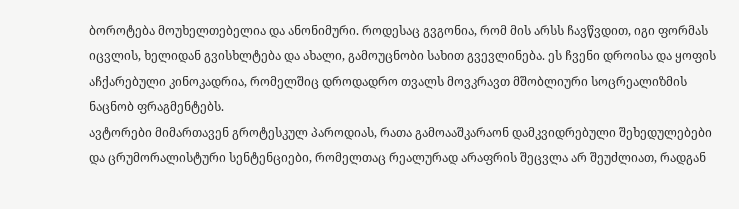ბოროტება მოუხელთებელია და ანონიმური. როდესაც გვგონია, რომ მის არსს ჩავწვდით, იგი ფორმას იცვლის, ხელიდან გვისხლტება და ახალი, გამოუცნობი სახით გვევლინება. ეს ჩვენი დროისა და ყოფის აჩქარებული კინოკადრია, რომელშიც დროდადრო თვალს მოვკრავთ მშობლიური სოცრეალიზმის ნაცნობ ფრაგმენტებს.
ავტორები მიმართავენ გროტესკულ პაროდიას, რათა გამოააშკარაონ დამკვიდრებული შეხედულებები და ცრუმორალისტური სენტენციები, რომელთაც რეალურად არაფრის შეცვლა არ შეუძლიათ, რადგან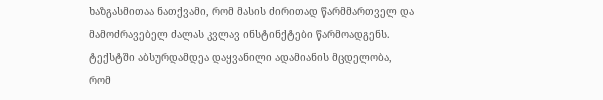ხაზგასმითაა ნათქვამი, რომ მასის ძირითად წარმმართველ და მამოძრავებელ ძალას კვლავ ინსტინქტები წარმოადგენს. ტექსტში აბსურდამდეა დაყვანილი ადამიანის მცდელობა, რომ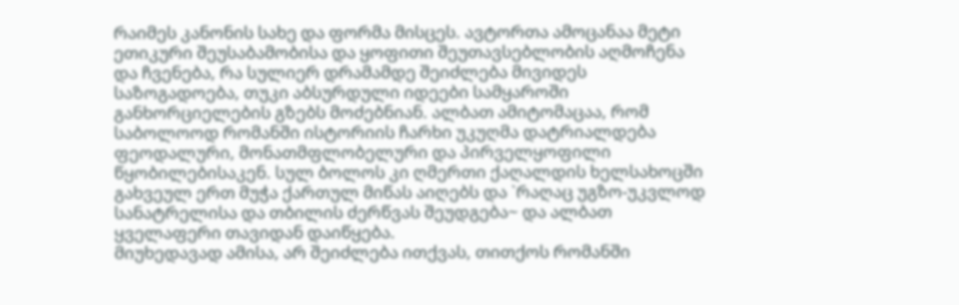რაიმეს კანონის სახე და ფორმა მისცეს. ავტორთა ამოცანაა მეტი ეთიკური შეუსაბამობისა და ყოფითი შეუთავსებლობის აღმოჩენა და ჩვენება, რა სულიერ დრამამდე შეიძლება მივიდეს საზოგადოება, თუკი აბსურდული იდეები სამყაროში განხორციელების გზებს მოძებნიან. ალბათ ამიტომაცაა, რომ საბოლოოდ რომანში ისტორიის ჩარხი უკუღმა დატრიალდება ფეოდალური, მონათმფლობელური და პირველყოფილი წყობილებისაკენ. სულ ბოლოს კი ღმერთი ქაღალდის ხელსახოცში გახვეულ ერთ მუჭა ქართულ მიწას აიღებს და `რაღაც უგზო-უკვლოდ სანატრელისა და თბილის ძერწვას შეუდგება~ და ალბათ ყველაფერი თავიდან დაიწყება.
მიუხედავად ამისა, არ შეიძლება ითქვას, თითქოს რომანში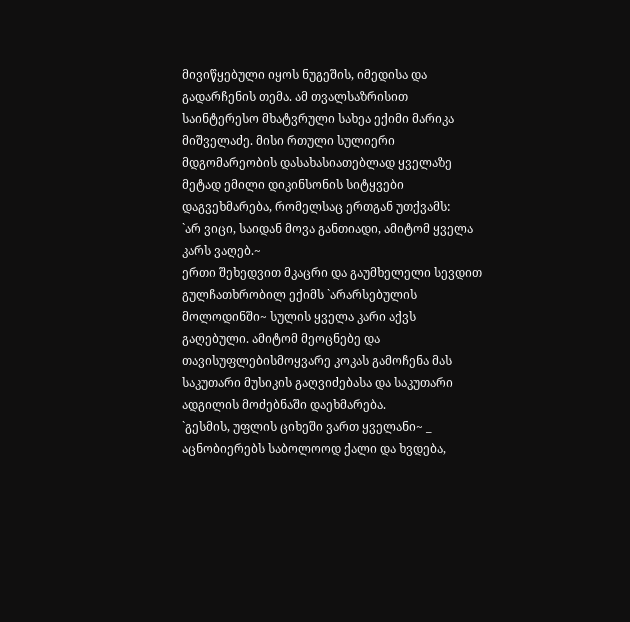მივიწყებული იყოს ნუგეშის, იმედისა და გადარჩენის თემა. ამ თვალსაზრისით საინტერესო მხატვრული სახეა ექიმი მარიკა მიშველაძე. მისი რთული სულიერი მდგომარეობის დასახასიათებლად ყველაზე მეტად ემილი დიკინსონის სიტყვები დაგვეხმარება, რომელსაც ერთგან უთქვამს:
`არ ვიცი, საიდან მოვა განთიადი, ამიტომ ყველა კარს ვაღებ.~
ერთი შეხედვით მკაცრი და გაუმხელელი სევდით გულჩათხრობილ ექიმს `არარსებულის მოლოდინში~ სულის ყველა კარი აქვს გაღებული. ამიტომ მეოცნებე და თავისუფლებისმოყვარე კოკას გამოჩენა მას საკუთარი მუსიკის გაღვიძებასა და საკუთარი ადგილის მოძებნაში დაეხმარება.
`გესმის, უფლის ციხეში ვართ ყველანი~ _ აცნობიერებს საბოლოოდ ქალი და ხვდება,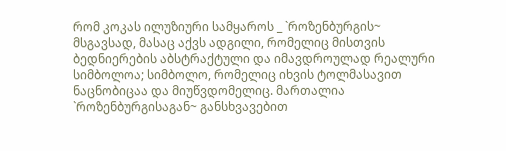რომ კოკას ილუზიური სამყაროს _ `როზენბურგის~ მსგავსად, მასაც აქვს ადგილი, რომელიც მისთვის ბედნიერების აბსტრაქტული და იმავდროულად რეალური სიმბოლოა; სიმბოლო, რომელიც იხვის ტოლმასავით ნაცნობიცაა და მიუწვდომელიც. მართალია `როზენბურგისაგან~ განსხვავებით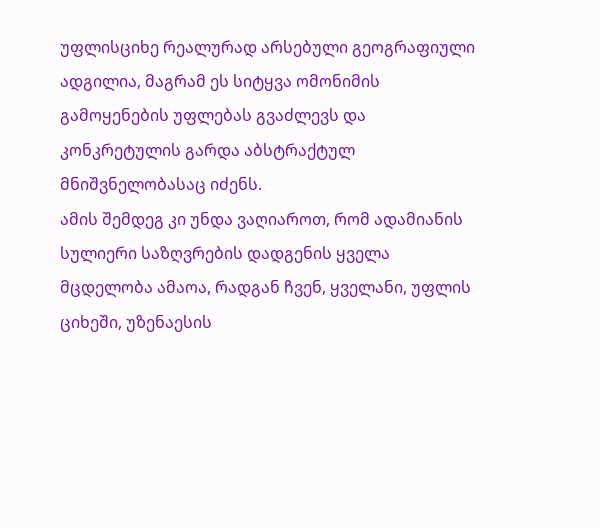უფლისციხე რეალურად არსებული გეოგრაფიული ადგილია, მაგრამ ეს სიტყვა ომონიმის გამოყენების უფლებას გვაძლევს და კონკრეტულის გარდა აბსტრაქტულ მნიშვნელობასაც იძენს.
ამის შემდეგ კი უნდა ვაღიაროთ, რომ ადამიანის სულიერი საზღვრების დადგენის ყველა მცდელობა ამაოა, რადგან ჩვენ, ყველანი, უფლის ციხეში, უზენაესის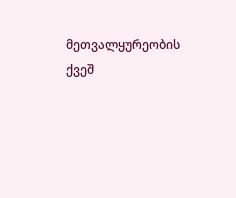მეთვალყურეობის ქვეშ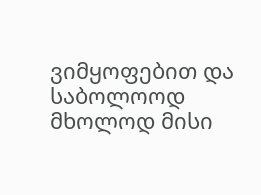ვიმყოფებით და საბოლოოდ მხოლოდ მისი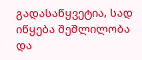გადასაწყვეტია, სად იწყება შეშლილობა და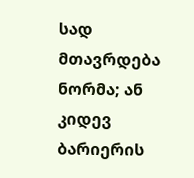სად მთავრდება ნორმა; ან კიდევ ბარიერის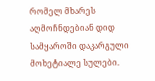რომელ მხარეს აღმოჩნდებიან დიდ სამყაროში დაკარგული მოხეტიალე სულები.